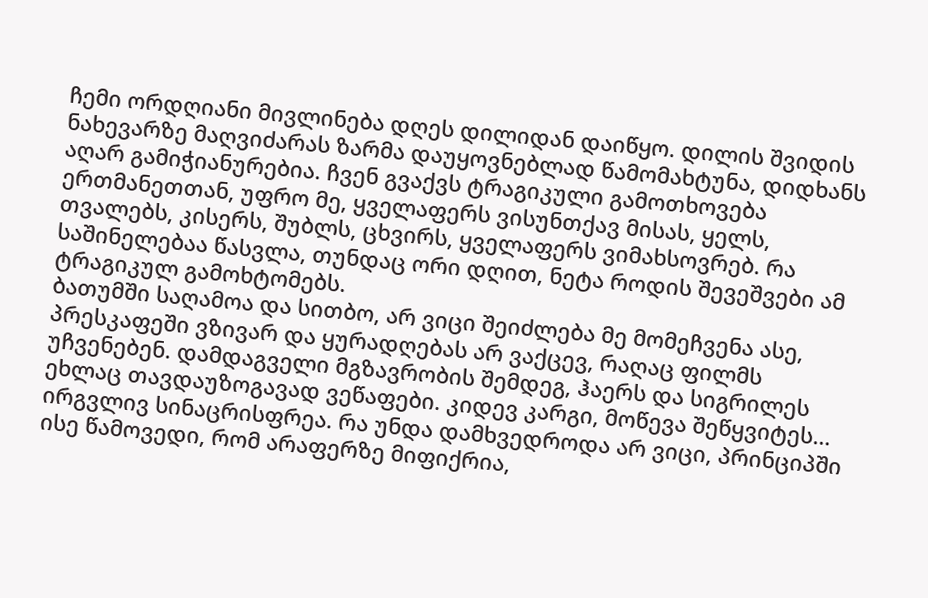ჩემი ორდღიანი მივლინება დღეს დილიდან დაიწყო. დილის შვიდის ნახევარზე მაღვიძარას ზარმა დაუყოვნებლად წამომახტუნა, დიდხანს აღარ გამიჭიანურებია. ჩვენ გვაქვს ტრაგიკული გამოთხოვება ერთმანეთთან, უფრო მე, ყველაფერს ვისუნთქავ მისას, ყელს, თვალებს, კისერს, შუბლს, ცხვირს, ყველაფერს ვიმახსოვრებ. რა საშინელებაა წასვლა, თუნდაც ორი დღით, ნეტა როდის შევეშვები ამ ტრაგიკულ გამოხტომებს.
ბათუმში საღამოა და სითბო, არ ვიცი შეიძლება მე მომეჩვენა ასე, პრესკაფეში ვზივარ და ყურადღებას არ ვაქცევ, რაღაც ფილმს უჩვენებენ. დამდაგველი მგზავრობის შემდეგ, ჰაერს და სიგრილეს ეხლაც თავდაუზოგავად ვეწაფები. კიდევ კარგი, მოწევა შეწყვიტეს…
ირგვლივ სინაცრისფრეა. რა უნდა დამხვედროდა არ ვიცი, პრინციპში ისე წამოვედი, რომ არაფერზე მიფიქრია,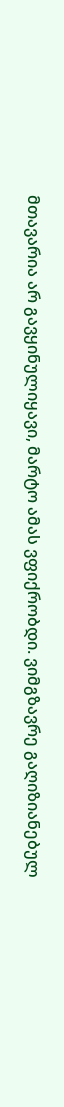მთავარია არ გავყინულიყავი, მარტო ამას ვფიქრობდი. ვიმგზავრე გაღიზიანებულ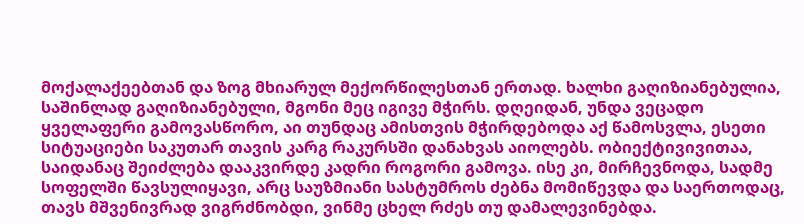მოქალაქეებთან და ზოგ მხიარულ მექორწილესთან ერთად. ხალხი გაღიზიანებულია, საშინლად გაღიზიანებული, მგონი მეც იგივე მჭირს. დღეიდან, უნდა ვეცადო ყველაფერი გამოვასწორო, აი თუნდაც ამისთვის მჭირდებოდა აქ წამოსვლა, ესეთი სიტუაციები საკუთარ თავის კარგ რაკურსში დანახვას აიოლებს. ობიექტივივითაა, საიდანაც შეიძლება დააკვირდე კადრი როგორი გამოვა. ისე კი, მირჩევნოდა, სადმე სოფელში წავსულიყავი, არც საუზმიანი სასტუმროს ძებნა მომიწევდა და საერთოდაც, თავს მშვენივრად ვიგრძნობდი, ვინმე ცხელ რძეს თუ დამალევინებდა.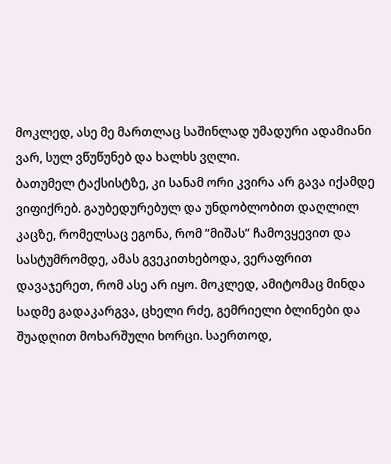მოკლედ, ასე მე მართლაც საშინლად უმადური ადამიანი ვარ, სულ ვწუწუნებ და ხალხს ვღლი.
ბათუმელ ტაქსისტზე, კი სანამ ორი კვირა არ გავა იქამდე ვიფიქრებ. გაუბედურებულ და უნდობლობით დაღლილ კაცზე, რომელსაც ეგონა, რომ ”მიშას” ჩამოვყევით და სასტუმრომდე, ამას გვეკითხებოდა, ვერაფრით დავაჯერეთ, რომ ასე არ იყო. მოკლედ, ამიტომაც მინდა სადმე გადაკარგვა, ცხელი რძე, გემრიელი ბლინები და შუადღით მოხარშული ხორცი. საერთოდ,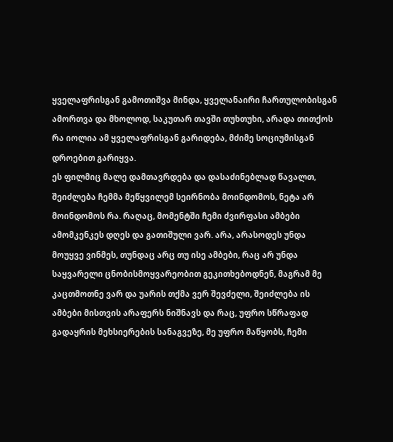ყველაფრისგან გამოთიშვა მინდა, ყველანაირი ჩართულობისგან ამორთვა და მხოლოდ, საკუთარ თავში თუხთუხი, არადა თითქოს რა იოლია ამ ყველაფრისგან გარიდება, მძიმე სოციუმისგან დროებით გარიყვა.
ეს ფილმიც მალე დამთავრდება და დასაძინებლად წავალთ, შეიძლება ჩემმა მეწყვილემ სეირნობა მოინდომოს, ნეტა არ მოინდომოს რა. რაღაც, მომენტში ჩემი ძვირფასი ამბები ამომკენკეს დღეს და გათიშული ვარ. არა, არასოდეს უნდა მოუყვე ვინმეს, თუნდაც არც თუ ისე ამბები, რაც არ უნდა საყვარელი ცნობისმოყვარეობით გეკითხებოდნენ, მაგრამ მე კაცთმოთნე ვარ და უარის თქმა ვერ შევძელი, შეიძლება ის ამბები მისთვის არაფერს ნიშნავს და რაც, უფრო სწრაფად გადაყრის მეხსიერების სანაგვეზე, მე უფრო მაწყობს, ჩემი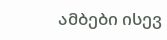ამბები ისევ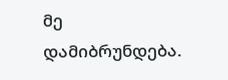მე დამიბრუნდება.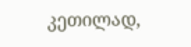კეთილად,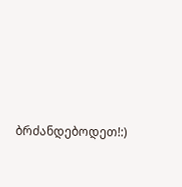ბრძანდებოდეთ!:)